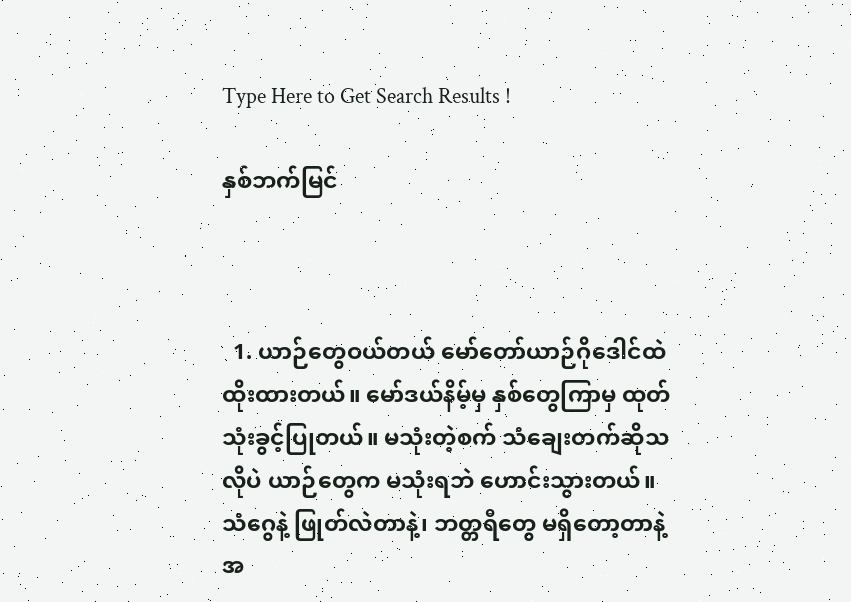Type Here to Get Search Results !

နှစ်ဘက်မြင်



  1. ယာဉ်တွေဝယ်တယ် မော်တော်ယာဉ်ဂိုဒေါင်ထဲ ထိုးထားတယ်။ မော်ဒယ်နိမ့်မှ နှစ်တွေကြာမှ ထုတ်သုံးခွင့်ပြုတယ်။ မသုံးတဲ့စက် သံချေးတက်ဆိုသလိုပဲ ယာဉ်တွေက မသုံးရဘဲ ဟောင်းသွားတယ်။ သံဂွေနဲ့ ဖြုတ်လဲတာနဲ့၊ ဘတ္တရီတွေ မရှိတော့တာနဲ့ အ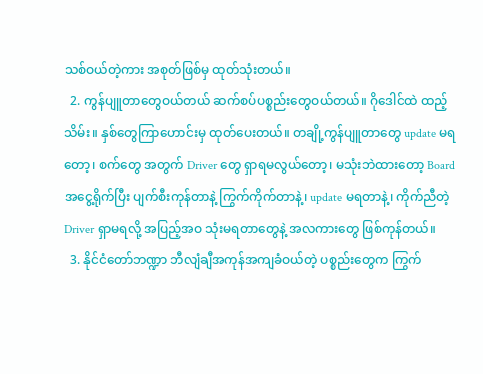သစ်ဝယ်တဲ့ကား အစုတ်ဖြစ်မှ ထုတ်သုံးတယ်။
  2. ကွန်ပျူတာတွေဝယ်တယ် ဆက်စပ်ပစ္စည်းတွေဝယ်တယ်။ ဂိုဒေါင်ထဲ ထည့်သိမ်း။ နှစ်တွေကြာဟောင်းမှ ထုတ်ပေးတယ်။ တချို့ကွန်ပျူတာ‌တွေ update မရတော့၊ စက်တွေ အတွက် Driver တွေ ရှာရမလွယ်တော့၊ မသုံးဘဲထားတော့ Board အငွေ့ရိုက်ပြီး ပျက်စီးကုန်တာနဲ့ ကြွက်ကိုက်တာနဲ့၊ update မရတာနဲ့၊ ကိုက်ညီတဲ့ Driver ရှာမရလို့ အပြည့်အဝ သုံးမရတာတွေနဲ့ အလကားတွေ ဖြစ်ကုန်တယ်။
  3. နိုင်ငံတော်ဘဏ္ဍာ ဘီလျံချီအကုန်အကျခံဝယ်တဲ့ ပစ္စည်းတွေက ကြွက်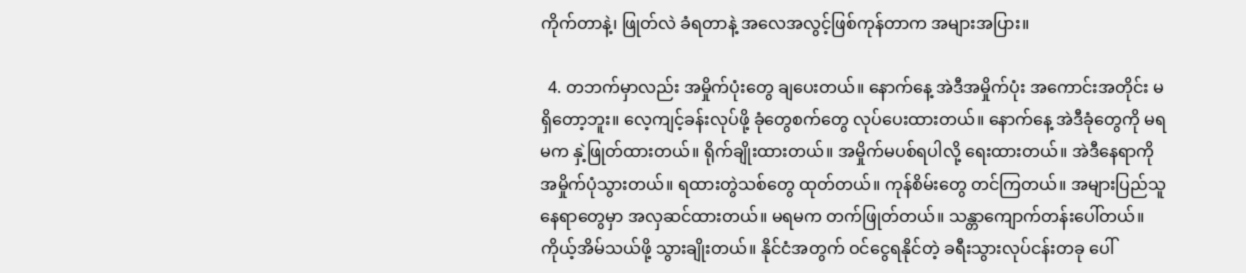ကိုက်တာနဲ့၊ ဖြုတ်လဲ ခံရတာနဲ့ အလေအလွင့်ဖြစ်ကုန်တာက အများအပြား။

  4. တဘက်မှာလည်း အမှိုက်ပုံးတွေ ချပေးတယ်။ နောက်နေ့ အဲဒီအမှိုက်ပုံး အကောင်းအတိုင်း မရှိတော့ဘူး။ လေ့ကျင့်ခန်းလုပ်ဖို့ ခုံတွေစက်တွေ လုပ်ပေးထားတယ်။ နောက်နေ့ အဲဒီခုံတွေကို မရမက နှဲ့ဖြုတ်ထားတယ်။ ရိုက်ချိုးထားတယ်။ အမှိုက်မပစ်ရပါလို့ ရေးထားတယ်။ အဲဒီနေရာကို အမှိုက်ပုံသွားတယ်။ ရထားတွဲသစ်တွေ ထုတ်တယ်။ ကုန်စိမ်းတွေ တင်ကြတယ်။ အများပြည်သူနေရာတွေမှာ အလှဆင်ထားတယ်။ မရမက တက်ဖြုတ်တယ်။ သန္တာကျောက်တန်းပေါ်တယ်။ ကိုယ့်အိမ်သယ်ဖို့ သွားချိုးတယ်။ နိုင်ငံအတွက် ဝင်ငွေရနိုင်တဲ့ ခရီးသွားလုပ်ငန်းတခု ပေါ်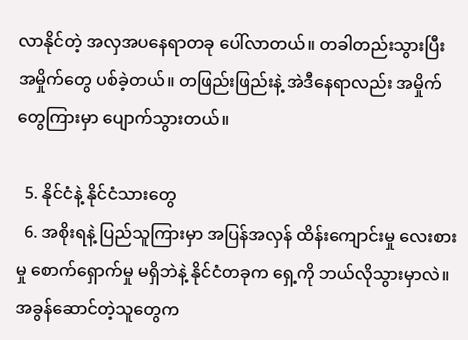လာနိုင်တဲ့ အလှအပနေရာတခု ပေါ်လာတယ်။ တခါတည်းသွားပြီး အမှိုက်တွေ ပစ်ခဲ့တယ်။ တဖြည်းဖြည်းနဲ့ အဲဒီနေရာလည်း အမှိုက်တွေကြားမှာ ပျောက်သွားတယ်။

  5. နိုင်ငံနဲ့ နိုင်ငံသားတွေ
  6. အစိုးရနဲ့ ပြည်သူကြားမှာ အပြန်အလှန် ထိန်းကျောင်းမှု လေးစားမှု စောက်ရှောက်မှု မရှိဘဲနဲ့ နိုင်ငံတခုက ရှေ့ကို ဘယ်လိုသွားမှာလဲ။ အခွန်ဆောင်တဲ့သူတွေက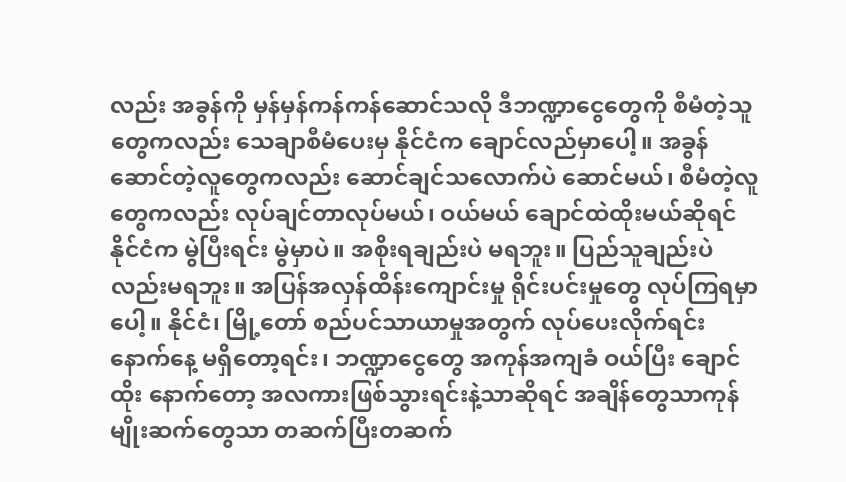လည်း အခွန်ကို မှန်မှန်ကန်ကန်ဆောင်သလို ဒီဘဏ္ဍာငွေတွေကို စီမံတဲ့သူတွေကလည်း သေချာစီမံပေးမှ နိုင်ငံက ချောင်လည်မှာပေါ့။ အခွန်ဆောင်တဲ့လူတွေကလည်း ဆောင်ချင်သလောက်ပဲ ဆောင်မယ်၊ စီမံ‌တဲ့လူတွေကလည်း လုပ်ချင်တာလုပ်မယ်၊ ဝယ်မယ် ချောင်ထဲထိုးမယ်ဆိုရင် နိုင်ငံက မွဲပြီးရင်း မွဲမှာပဲ။ အစိုးရချည်းပဲ မရဘူး။ ပြည်သူချည်းပဲလည်းမရဘူး။ အပြန်အလှန်ထိန်းကျောင်းမှု ရိုင်းပင်းမှုတွေ လုပ်ကြရမှာပေါ့။ နိုင်ငံ၊ မြို့တော် စည်ပင်သာယာမှုအတွက် လုပ်ပေးလိုက်ရင်း နောက်နေ့ မရှိတော့ရင်း၊ ဘဏ္ဍာငွေတွေ အကုန်အကျခံ ဝယ်ပြီး ချောင်ထိုး နောက်တော့ အလကားဖြစ်သွားရင်းနဲ့သာဆိုရင် အချိန်တွေသာကုန် မျိုးဆက်တွေသာ တဆက်ပြီးတဆက်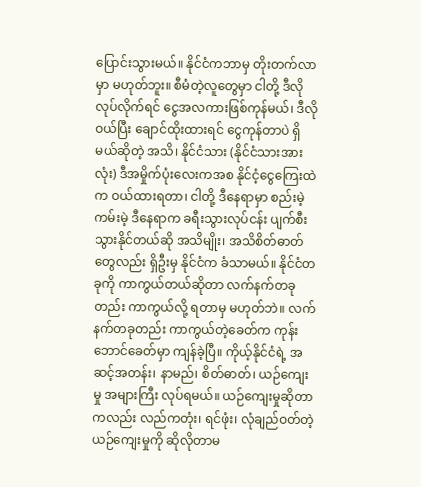ပြောင်းသွားမယ်။ နိုင်ငံကဘာမှ တိုးတက်လာမှာ မဟုတ်ဘူး။ စီမံတဲ့လူတွေမှာ ငါတို့ ဒီလိုလုပ်လိုက်ရင် ငွေအလကားဖြစ်ကုန်မယ်၊ ဒီလိုဝယ်ပြီး ချောင်ထိုးထားရင် ငွေကုန်တာပဲ ရှိမယ်ဆိုတဲ့ အသိ၊ နိုင်ငံသား (နိုင်ငံသားအားလုံး) ဒီအမှိုက်ပုံးလေးကအစ နိုင်ငံ့ငွေကြေးထဲက ဝယ်ထားရတာ၊ ငါတို့ ဒီနေရာမှာ စည်းမဲ့ကမ်းမဲ့ ဒီနေရာက ခရီးသွားလုပ်ငန်း ပျက်စီးသွားနိုင်တယ်ဆို အသိမျိုး၊ အသိစိတ်ဓာတ်တွေလည်း ရှိဦးမှ နိုင်ငံက ခံသာမယ်။ နိုင်ငံတခုကို ကာကွယ်တယ်ဆိုတာ လက်နက်တခုတည်း ကာကွယ်လို့ ရတာမှ မဟုတ်ဘဲ။ လက်နက်တခုတည်း ကာကွယ်တဲ့ခေတ်က ကုန်းဘောင်ခေတ်မှာ ကျန်ခဲ့ပြီ။ ကိုယ့်နိုင်ငံရဲ့ အဆင့်အတန်း၊ နာမည်၊ စိတ်ဓာတ်၊ ယဉ်ကျေးမှု အများကြီး လုပ်ရမယ်။ ယဉ်ကျေးမှုဆိုတာကလည်း လည်ကတုံး၊ ရင်ဖုံး၊ လုံချည်ဝတ်တဲ့ ယဉ်ကျေးမှုကို ဆိုလိုတာမ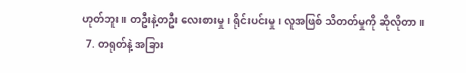ဟုတ်ဘူး။ တဦးနဲ့တဦး လေးစားမှု၊ ရိုင်းပင်းမှု၊ လူအဖြစ် သိတတ်မှုကို ဆိုလိုတာ။
  7. တရုတ်နဲ့ အခြား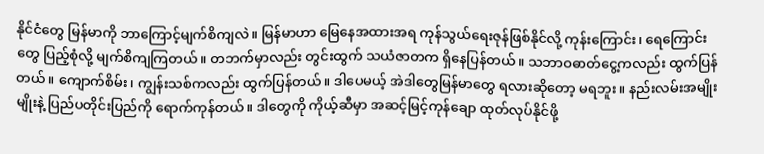နိုင်ငံတွေ မြန်မာကို ဘာကြောင့်မျက်စိကျလဲ။ မြန်မာဟာ မြေနေအထားအရ ကုန်သွယ်ရေးဇုန်ဖြစ်နိုင်လို့ ကုန်းကြောင်း၊ ရေကြောင်းတွေ ပြည့်စုံလို့ မျက်စိကျကြတယ်။ တဘက်မှာလည်း တွင်းထွက် သယံဇာတက ရှိနေပြန်တယ်။ သဘာဝဓာတ်ငွေ့ကလည်း ထွက်ပြန်တယ်။ ကျောက်စိမ်း၊ ကျွန်းသစ်ကလည်း ထွက်ပြန်တယ်။ ဒါပေမယ့် အဲဒါတွေမြန်မာတွေ ရလားဆိုတော့ မရဘူး။ နည်းလမ်းအမျိုးမျိုးနဲ့ ပြည်ပတိုင်းပြည်ကို ရောက်ကုန်တယ်။ ဒါတွေကို ကိုယ့်ဆီမှာ အဆင့်မြင့်ကုန်ချော ထုတ်လုပ်နိုင်ဖို့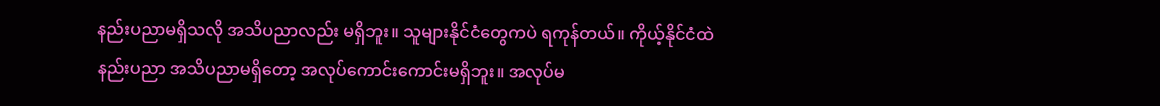နည်းပညာမရှိသလို အသိပညာလည်း မရှိဘူး။ သူများနိုင်ငံတွေကပဲ ရကုန်တယ်။ ကိုယ့်နိုင်ငံထဲ နည်းပညာ အသိပညာမရှိတော့ အလုပ်ကောင်းကောင်းမရှိဘူး။ အလုပ်မ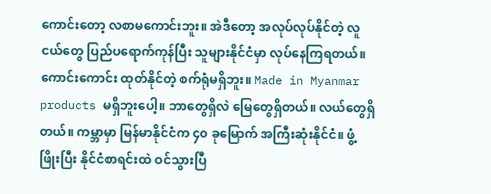ကောင်းတော့ လစာမကောင်းဘူး။ အဲဒီတော့ အလုပ်လုပ်နိုင်တဲ့ လူငယ်တွေ ပြည်ပရောက်ကုန်ပြီး သူများနိုင်ငံမှာ လုပ်နေကြရတယ်။ ကောင်းကောင်း ထုတ်နိုင်တဲ့ စက်ရုံမရှိဘူး။ Made in Myanmar products မရှိဘူးပေါ့။ ဘာတွေရှိလဲ မြေတွေရှိတယ်။ လယ်တွေရှိတယ်။ ကမ္ဘာမှာ မြန်မာနိုင်ငံက ၄၀ ခု‌မြောက် အကြီးဆုံးနိုင်ငံ။ ဖွံ့ဖြိုးပြီး နိုင်ငံစာရင်းထဲ ဝင်သွားပြီ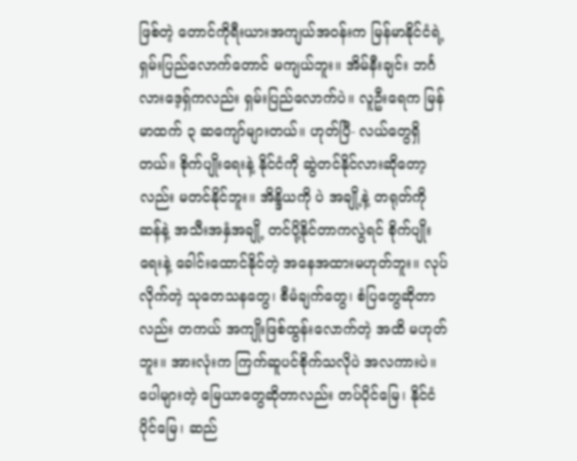ဖြစ်တဲ့ တောင်ကိုရီးယားအကျယ်အဝန်းက မြန်မာနိုင်ငံရဲ့ ရှမ်းပြည်လောက်တောင် မကျယ်ဘူး။ အိမ်နီးချင်း ဘင်္ဂလားဒေ့ရှ်ကလည်း ရှမ်းပြည်လောက်ပဲ။ လူဦးရေက မြန်မာထက် ၃ ဆကျော်များတယ်။ ဟုတ်ပြီ- လယ်တွေရှိတယ်။ စိုက်ပျိုးရေးနဲ့ နိုင်ငံကို ဆွဲတင်နိုင်လားဆိုတော့လည်း မတင်နိုင်ဘူး။ အိန္ဒိယကို ပဲ အချို့နဲ့ တရုတ်ကို ဆန်နဲ့ အသီးအနှံအချို့ တင်ပို့နိုင်တာကလွဲရင် စိုက်ပျိုးရေးနဲ့ ခေါင်းထောင်နိုင်တဲ့ အနေအထားမဟုတ်ဘူး။ လုပ်လိုက်တဲ့ သုတေသနတွေ၊ စီမံချက်တွေ၊ စံပြတွေဆိုတာလည်း တကယ် အကျိုးဖြစ်ထွန်းလောက်တဲ့ အထိ မဟုတ်ဘူး။ အားလုံးက ကြက်ဆူပင်စိုက်သလိုပဲ အလကားပဲ။ ပေါများတဲ့ ‌မြေယာတွေဆိုတာလည်း တပ်ပိုင်မြေ၊ နိုင်ငံပိုင်မြေ၊ ဆည်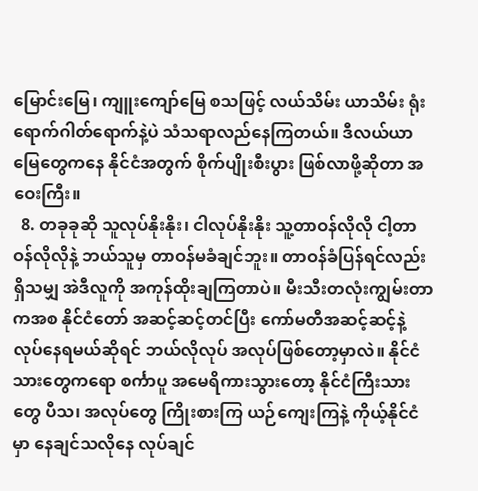မြောင်းမြေ၊ ကျူးကျော်မြေ စသဖြင့် လယ်သိမ်း ယာသိမ်း ရုံးရောက်ဂါတ်ရောက်နဲ့ပဲ သံသရာလည်နေကြတယ်။ ဒီလယ်ယာမြေတွေကနေ နိုင်ငံအတွက် စိုက်ပျိုးစီးပွား ဖြစ်လာဖို့ဆိုတာ အဝေးကြီး။
  8. တခုခုဆို သူလုပ်နိုးနိုး၊ ငါလုပ်နိုးနိုး သူ့တာဝန်လိုလို ငါ့တာဝန်လိုလိုနဲ့ ဘယ်သူမှ တာဝန်မခံချင်ဘူး။ တာဝန်ခံပြန်ရင်လည်း ရှိသမျှ အဲဒီလူကို အကုန်ထိုးချကြတာပဲ။ မီးသီးတလုံးကျွမ်းတာကအစ နိုင်ငံတော် အဆင့်ဆင့်တင်ပြီး ကော်မတီအဆင့်ဆင့်နဲ့ လုပ်နေရမယ်ဆိုရင် ဘယ်လိုလုပ် အလုပ်ဖြစ်တော့မှာလဲ။ နိုင်ငံသားတွေကရော စင်္ကာပူ အမေရိကားသွားတော့ နိုင်ငံကြီးသားတွေ ပီသ၊ အလုပ်တွေ ကြိုးစားကြ ယဉ်ကျေးကြနဲ့ ကိုယ့်နိုင်ငံမှာ နေချင်သလိုနေ လုပ်ချင်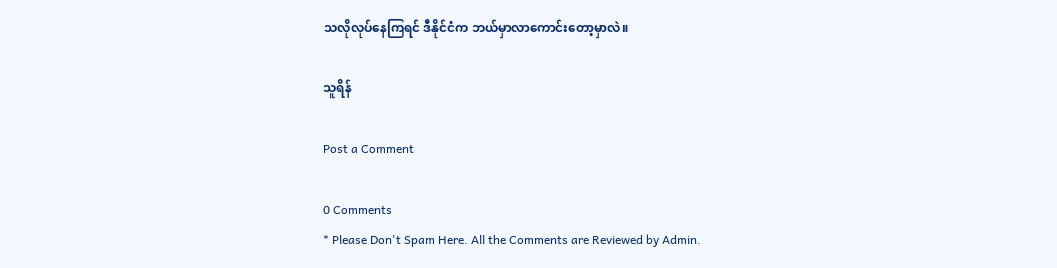သလိုလုပ်နေကြရင် ဒီနိုင်ငံက ဘယ်မှာလာကောင်းတော့မှာလဲ။

သူရိန်

Post a Comment

0 Comments
* Please Don't Spam Here. All the Comments are Reviewed by Admin.